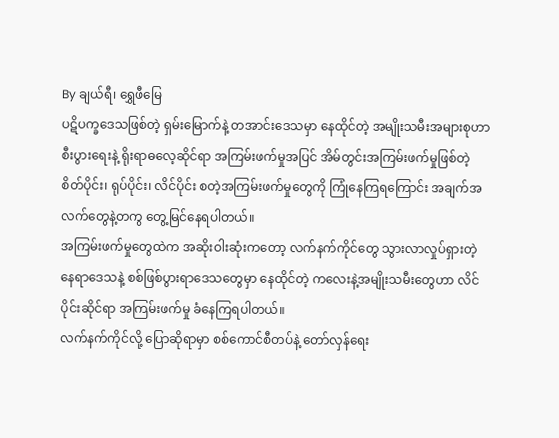By ချယ်ရီ၊ ရွှေဖီမြေ
ပဋိပက္ခဒေသဖြစ်တဲ့ ရှမ်းမြောက်နဲ့ တအာင်းဒေသမှာ နေထိုင်တဲ့ အမျိုးသမီးအများစုဟာ စီးပွားရေးနဲ့ ရိုးရာဓလေ့ဆိုင်ရာ အကြမ်းဖက်မှုအပြင် အိမ်တွင်းအကြမ်းဖက်မှုဖြစ်တဲ့ စိတ်ပိုင်း၊ ရုပ်ပိုင်း၊ လိင်ပိုင်း စတဲ့အကြမ်းဖက်မှုတွေကို ကြုံနေကြရကြောင်း အချက်အလက်တွေနဲ့တကွ တွေ့မြင်နေရပါတယ်။
အကြမ်းဖက်မှုတွေထဲက အဆိုးဝါးဆုံးကတော့ လက်နက်ကိုင်တွေ သွားလာလှုပ်ရှားတဲ့ နေရာဒေသနဲ့ စစ်ဖြစ်ပွားရာဒေသတွေမှာ နေထိုင်တဲ့ ကလေးနဲ့အမျိုးသမီးတွေဟာ လိင်ပိုင်းဆိုင်ရာ အကြမ်းဖက်မှု ခံနေကြရပါတယ်။
လက်နက်ကိုင်လို့ ပြောဆိုရာမှာ စစ်ကောင်စီတပ်နဲ့ တော်လှန်ရေး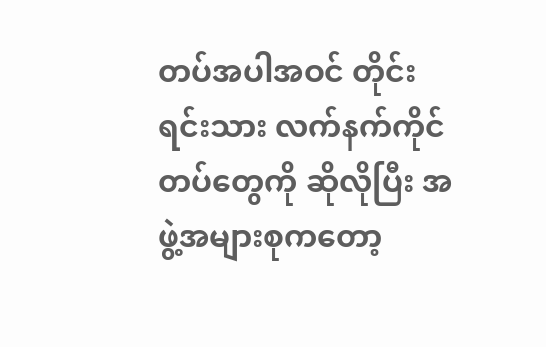တပ်အပါအဝင် တိုင်းရင်းသား လက်နက်ကိုင်တပ်တွေကို ဆိုလိုပြီး အဖွဲ့အများစုကတော့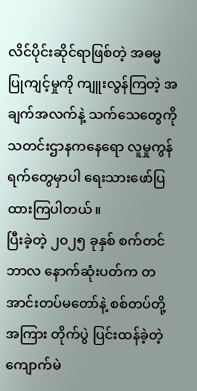လိင်ပိုင်းဆိုင်ရာဖြစ်တဲ့ အဓမ္မ ပြုကျင့်မှုကို ကျူးလွန်ကြတဲ့ အချက်အလက်နဲ့ သက်သေတွေကို သတင်းဌာနကနေရော လူမှုကွန်ရက်တွေမှာပါ ရေးသားဖော်ပြထားကြပါတယ်။
ပြီးခဲ့တဲ့ ၂၀၂၅ ခုနှစ် စက်တင်ဘာလ နောက်ဆုံးပတ်က တအာင်းတပ်မတော်နဲ့ စစ်တပ်တို့အကြား တိုက်ပွဲ ပြင်းထန်ခဲ့တဲ့ ကျောက်မဲ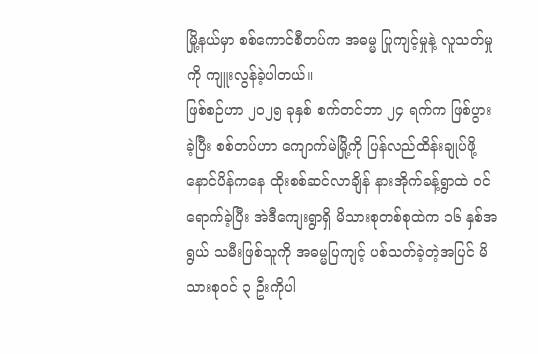မြို့နယ်မှာ စစ်ကောင်စီတပ်က အဓမ္မ ပြုကျင့်မှုနဲ့ လူသတ်မှုကို ကျူးလွန်ခဲ့ပါတယ်။
ဖြစ်စဉ်ဟာ ၂၀၂၅ ခုနှစ် စက်တင်ဘာ ၂၄ ရက်က ဖြစ်ပွားခဲ့ပြီး စစ်တပ်ဟာ ကျောက်မဲမြို့ကို ပြန်လည်ထိန်းချုပ်ဖို့ နောင်ပိန်ကနေ ထိုးစစ်ဆင်လာချိန် နားအိုက်ခန့်ရွာထဲ ဝင်ရောက်ခဲ့ပြီး အဲဒီကျေးရွာရှိ မိသားစုတစ်စုထဲက ၁၆ နှစ်အရွယ် သမီးဖြစ်သူကို အဓမ္မပြကျင့် ပစ်သတ်ခဲ့တဲ့အပြင် မိသားစုဝင် ၃ ဦးကိုပါ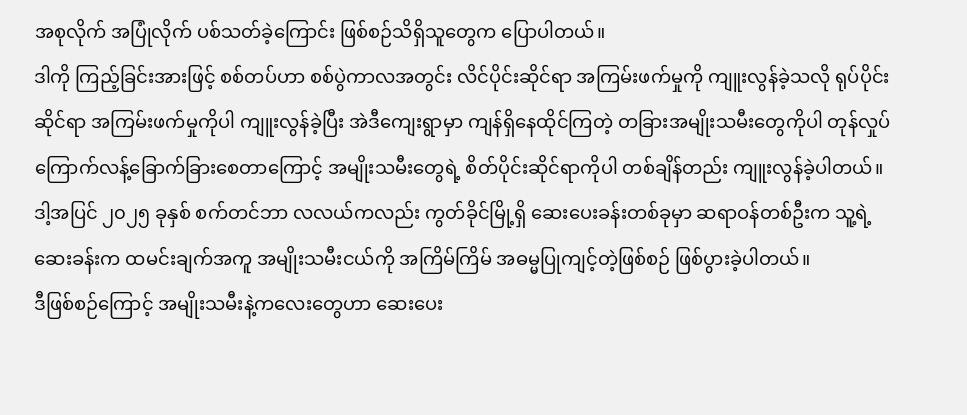အစုလိုက် အပြုံလိုက် ပစ်သတ်ခဲ့ကြောင်း ဖြစ်စဉ်သိရှိသူတွေက ပြောပါတယ်။
ဒါကို ကြည့်ခြင်းအားဖြင့် စစ်တပ်ဟာ စစ်ပွဲကာလအတွင်း လိင်ပိုင်းဆိုင်ရာ အကြမ်းဖက်မှုကို ကျူးလွန်ခဲ့သလို ရုပ်ပိုင်းဆိုင်ရာ အကြမ်းဖက်မှုကိုပါ ကျူးလွန်ခဲ့ပြီး အဲဒီကျေးရွာမှာ ကျန်ရှိနေထိုင်ကြတဲ့ တခြားအမျိုးသမီးတွေကိုပါ တုန်လှုပ်ကြောက်လန့်ခြောက်ခြားစေတာကြောင့် အမျိုးသမီးတွေရဲ့ စိတ်ပိုင်းဆိုင်ရာကိုပါ တစ်ချိန်တည်း ကျူးလွန်ခဲ့ပါတယ်။
ဒါ့အပြင် ၂၀၂၅ ခုနှစ် စက်တင်ဘာ လလယ်ကလည်း ကွတ်ခိုင်မြို့ရှိ ဆေးပေးခန်းတစ်ခုမှာ ဆရာဝန်တစ်ဦးက သူ့ရဲ့ဆေးခန်းက ထမင်းချက်အကူ အမျိုးသမီးငယ်ကို အကြိမ်ကြိမ် အဓမ္မပြုကျင့်တဲ့ဖြစ်စဉ် ဖြစ်ပွားခဲ့ပါတယ်။
ဒီဖြစ်စဉ်ကြောင့် အမျိုးသမီးနဲ့ကလေးတွေဟာ ဆေးပေး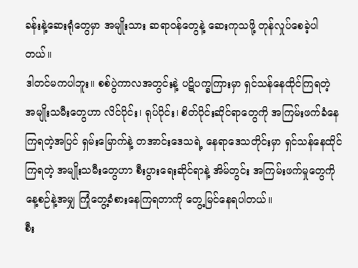ခန်းနဲ့ဆေးရုံတွေမှာ အမျိုးသား ဆရာဝန်တွေနဲ့ ဆေးကုသဖို့ တုန်လှုပ်စေခဲ့ပါတယ်။
ဒါတင်မကပါဘူး။ စစ်ပွဲကာလအတွင်းနဲ့ ပဋိပက္ခကြားမှာ ရှင်သန်နေထိုင်ကြရတဲ့ အမျိုးသမီးတွေဟာ လိင်ပိုင်း၊ ရုပ်ပိုင်း၊ စိတ်ပိုင်းဆိုင်ရာတွေကို အကြမ်းဖက်ခံနေကြရတဲ့အပြင် ရှမ်းမြောက်နဲ့ တအာင်းဒေသရဲ့ နေရာဒေသတိုင်းမှာ ရှင်သန်နေထိုင်ကြရတဲ့ အမျိုးသမီးတွေဟာ စီးပွားရေးဆိုင်ရာနဲ့ အိမ်တွင်း အကြမ်းဖက်မှုတွေကို နေ့စဉ်နဲ့အမျှ ကြုံတွေ့ခံစားနေကြရတာကို တွေ့မြင်နေရပါတယ်။
စီး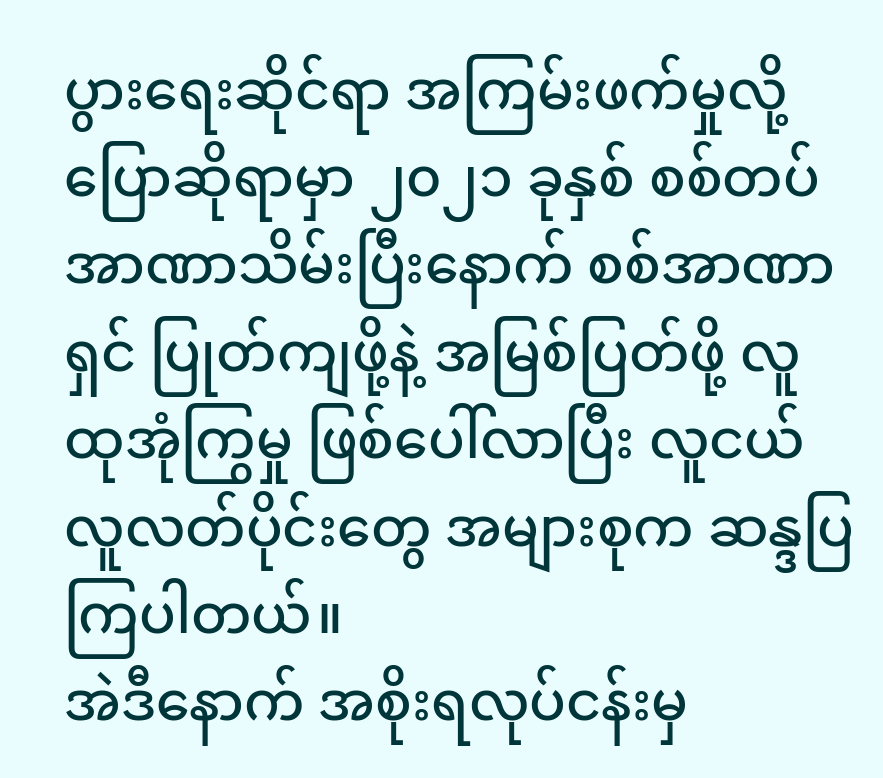ပွားရေးဆိုင်ရာ အကြမ်းဖက်မှုလို့ ပြောဆိုရာမှာ ၂၀၂၁ ခုနှစ် စစ်တပ် အာဏာသိမ်းပြီးနောက် စစ်အာဏာရှင် ပြုတ်ကျဖို့နဲ့ အမြစ်ပြတ်ဖို့ လူထုအုံကြွမှု ဖြစ်ပေါ်လာပြီး လူငယ်လူလတ်ပိုင်းတွေ အများစုက ဆန္ဒပြကြပါတယ်။
အဲဒီနောက် အစိုးရလုပ်ငန်းမှ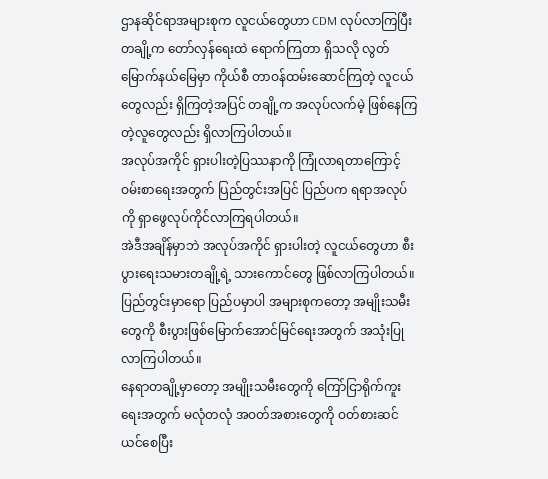ဌာနဆိုင်ရာအများစုက လူငယ်တွေဟာ CDM လုပ်လာကြပြီး တချို့က တော်လှန်ရေးထဲ ရောက်ကြတာ ရှိသလို လွတ်မြောက်နယ်မြေမှာ ကိုယ်စီ တာဝန်ထမ်းဆောင်ကြတဲ့ လူငယ်တွေလည်း ရှိကြတဲ့အပြင် တချို့က အလုပ်လက်မဲ့ ဖြစ်နေကြတဲ့လူတွေလည်း ရှိလာကြပါတယ်။
အလုပ်အကိုင် ရှားပါးတဲ့ပြဿနာကို ကြုံလာရတာကြောင့် ဝမ်းစာရေးအတွက် ပြည်တွင်းအပြင် ပြည်ပက ရရာအလုပ်ကို ရှာဖွေလုပ်ကိုင်လာကြရပါတယ်။
အဲဒီအချိန်မှာဘဲ အလုပ်အကိုင် ရှားပါးတဲ့ လူငယ်တွေဟာ စီးပွားရေးသမားတချို့ရဲ့ သားကောင်တွေ ဖြစ်လာကြပါတယ်။
ပြည်တွင်းမှာရော ပြည်ပမှာပါ အများစုကတော့ အမျိုးသမီးတွေကို စီးပွားဖြစ်မြောက်အောင်မြင်ရေးအတွက် အသုံးပြုလာကြပါတယ်။
နေရာတချို့မှာတော့ အမျိုးသမီးတွေကို ကြော်ငြာရိုက်ကူးရေးအတွက် မလုံတလုံ အဝတ်အစားတွေကို ဝတ်စားဆင်ယင်စေပြီး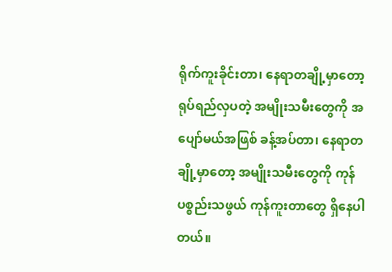ရိုက်ကူးခိုင်းတာ၊ နေရာတချို့မှာတော့ ရုပ်ရည်လှပတဲ့ အမျိုးသမီးတွေကို အပျော်မယ်အဖြစ် ခန့်အပ်တာ၊ နေရာတချို့မှာတော့ အမျိုးသမီးတွေကို ကုန်ပစ္စည်းသဖွယ် ကုန်ကူးတာတွေ ရှိနေပါတယ်။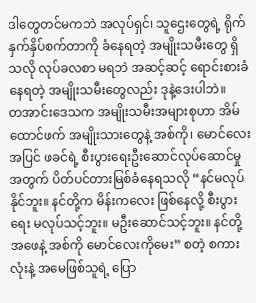ဒါတွေတင်မကဘဲ အလုပ်ရှင်၊ သူဌေးတွေရဲ့ ရိုက်နှက်နှိပ်စက်တာကို ခံနေရတဲ့ အမျိုးသမီးတွေ ရှိသလို လုပ်ခလစာ မရဘဲ အဆင့်ဆင့် ရောင်းစားခံနေရတဲ့ အမျိုးသမီးတွေလည်း ဒုနဲ့ဒေးပါဘဲ။
တအာင်းဒေသက အမျိုးသမီးအများစုဟာ အိမ်ထောင်ဖက် အမျိုးသားတွေနဲ့ အစ်ကို၊ မောင်လေးအပြင် ဖခင်ရဲ့ စီးပွားရေးဦးဆောင်လုပ်ဆောင်မှုအတွက် ပိတ်ပင်တားမြစ်ခံနေရသလို “နင်မလုပ်နိုင်ဘူး။ နင်တို့က မိန်းကလေး ဖြစ်နေလို့ စီးပွားရေး မလုပ်သင့်ဘူး။ မဦးဆောင်သင့်ဘူး။ နင်တို့အဖေနဲ့ အစ်ကို မောင်လေးကိုမေး” စတဲ့ စကားလုံးနဲ့ အမေဖြစ်သူရဲ့ ပြော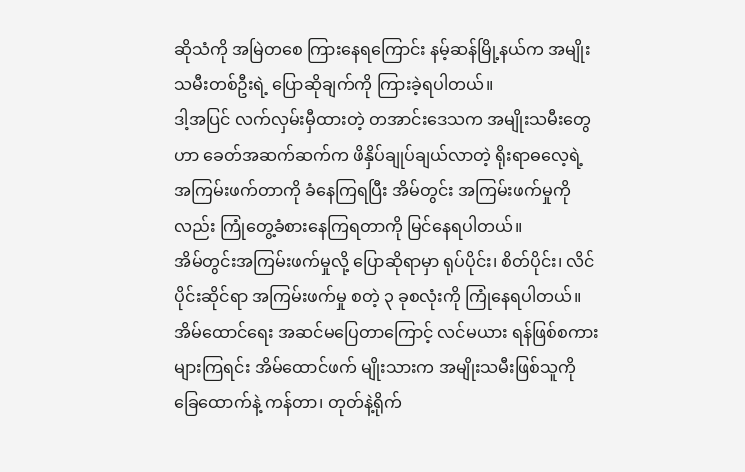ဆိုသံကို အမြဲတစေ ကြားနေရကြောင်း နမ့်ဆန်မြို့နယ်က အမျိုးသမီးတစ်ဦးရဲ့ ပြောဆိုချက်ကို ကြားခဲ့ရပါတယ်။
ဒါ့အပြင် လက်လှမ်းမှီထားတဲ့ တအာင်းဒေသက အမျိုးသမီးတွေဟာ ခေတ်အဆက်ဆက်က ဖိနှိပ်ချုပ်ချယ်လာတဲ့ ရိုးရာဓလေ့ရဲ့ အကြမ်းဖက်တာကို ခံနေကြရပြီး အိမ်တွင်း အကြမ်းဖက်မှုကိုလည်း ကြုံတွေ့ခံစားနေကြရတာကို မြင်နေရပါတယ်။
အိမ်တွင်းအကြမ်းဖက်မှုလို့ ပြောဆိုရာမှာ ရုပ်ပိုင်း၊ စိတ်ပိုင်း၊ လိင်ပိုင်းဆိုင်ရာ အကြမ်းဖက်မှု စတဲ့ ၃ ခုစလုံးကို ကြုံနေရပါတယ်။
အိမ်ထောင်ရေး အဆင်မပြေတာကြောင့် လင်မယား ရန်ဖြစ်စကားများကြရင်း အိမ်ထောင်ဖက် မျိုးသားက အမျိုးသမီးဖြစ်သူကို ခြေထောက်နဲ့ ကန်တာ၊ တုတ်နဲ့ရိုက်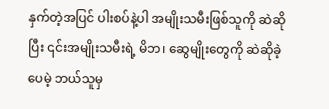နှက်တဲ့အပြင် ပါးစပ်နဲ့ပါ အမျိုးသမီးဖြစ်သူကို ဆဲဆိုပြီး ၎င်းအမျိုးသမီးရဲ့ မိဘ၊ ဆွေမျိုးတွေကို ဆဲဆိုခဲ့ပေမဲ့ ဘယ်သူမှ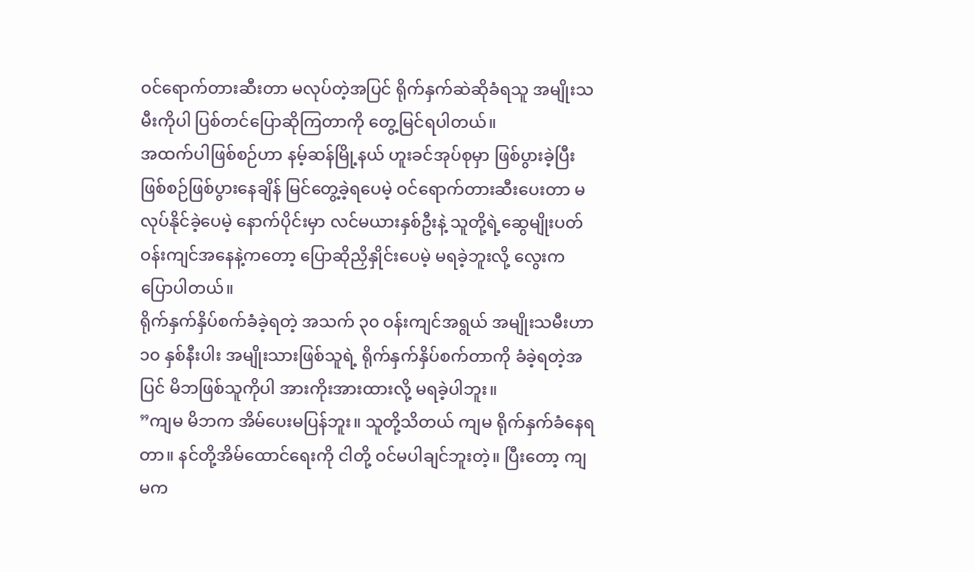ဝင်ရောက်တားဆီးတာ မလုပ်တဲ့အပြင် ရိုက်နှက်ဆဲဆိုခံရသူ အမျိုးသမီးကိုပါ ပြစ်တင်ပြောဆိုကြတာကို တွေ့မြင်ရပါတယ်။
အထက်ပါဖြစ်စဉ်ဟာ နမ့်ဆန်မြို့နယ် ဟူးခင်အုပ်စုမှာ ဖြစ်ပွားခဲ့ပြီး ဖြစ်စဉ်ဖြစ်ပွားနေချိန် မြင်တွေ့ခဲ့ရပေမဲ့ ဝင်ရောက်တားဆီးပေးတာ မလုပ်နိုင်ခဲ့ပေမဲ့ နောက်ပိုင်းမှာ လင်မယားနှစ်ဦးနဲ့ သူတို့ရဲ့ဆွေမျိုးပတ်ဝန်းကျင်အနေနဲ့ကတော့ ပြောဆိုညှိနှိုင်းပေမဲ့ မရခဲ့ဘူးလို့ လွေးက ပြောပါတယ်။
ရိုက်နှက်နှိပ်စက်ခံခဲ့ရတဲ့ အသက် ၃၀ ဝန်းကျင်အရွယ် အမျိုးသမီးဟာ ၁၀ နှစ်နီးပါး အမျိုးသားဖြစ်သူရဲ့ ရိုက်နှက်နှိပ်စက်တာကို ခံခဲ့ရတဲ့အပြင် မိဘဖြစ်သူကိုပါ အားကိုးအားထားလို့ မရခဲ့ပါဘူး။
”ကျမ မိဘက အိမ်ပေးမပြန်ဘူး။ သူတို့သိတယ် ကျမ ရိုက်နှက်ခံနေရတာ။ နင်တို့အိမ်ထောင်ရေးကို ငါတို့ ဝင်မပါချင်ဘူးတဲ့။ ပြီးတော့ ကျမက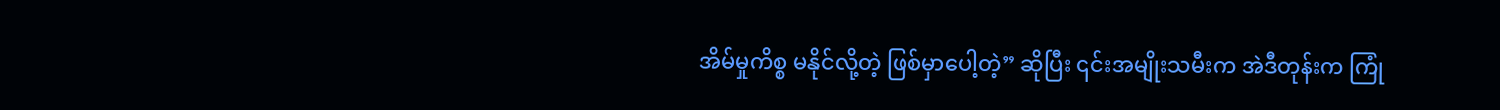အိမ်မှုကိစ္စ မနိုင်လို့တဲ့ ဖြစ်မှာပေါ့တဲ့” ဆိုပြီး ၎င်းအမျိုးသမီးက အဲဒီတုန်းက ကြုံ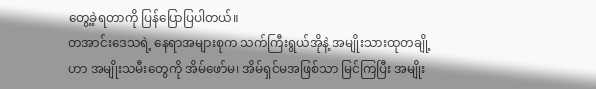တွေ့ခဲ့ရတာကို ပြန်ပြောပြပါတယ်။
တအာင်းဒေသရဲ့ နေရာအများစုက သက်ကြီးရွယ်အိုနဲ့ အမျိုးသားထုတချို့ဟာ အမျိုးသမီးတွေကို အိမ်ဖော်မ၊ အိမ်ရှင်မအဖြစ်သာ မြင်ကြပြီး အမျိုး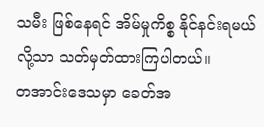သမီး ဖြစ်နေရင် အိမ်မှုကိစ္စ နိုင်နင်းရမယ်လို့သာ သတ်မှတ်ထားကြပါတယ်။
တအာင်းဒေသမှာ ခေတ်အ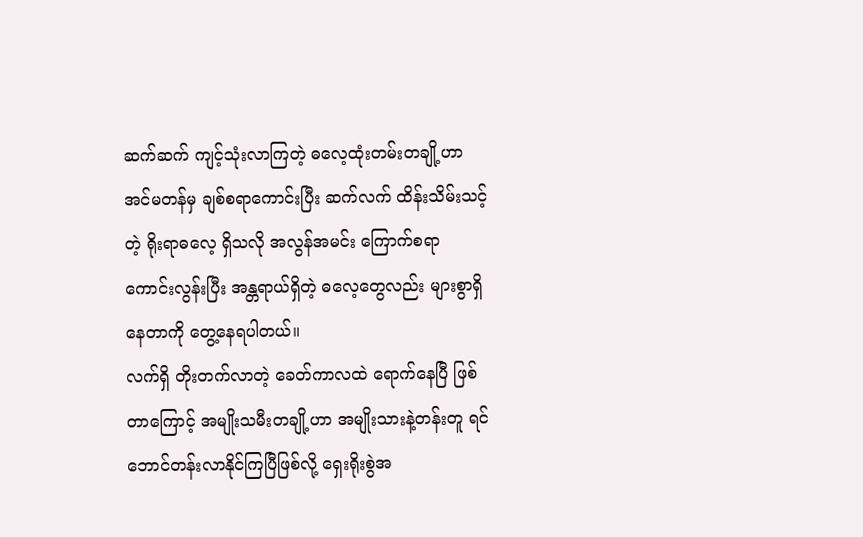ဆက်ဆက် ကျင့်သုံးလာကြတဲ့ ဓလေ့ထုံးတမ်းတချို့ဟာ အင်မတန်မှ ချစ်စရာကောင်းပြီး ဆက်လက် ထိန်းသိမ်းသင့်တဲ့ ရိုးရာဓလေ့ ရှိသလို အလွန်အမင်း ကြောက်စရာ ကောင်းလွန်းပြီး အန္တရာယ်ရှိတဲ့ ဓလေ့တွေလည်း များစွာရှိနေတာကို တွေ့နေရပါတယ်။
လက်ရှိ တိုးတက်လာတဲ့ ခေတ်ကာလထဲ ရောက်နေပြီ ဖြစ်တာကြောင့် အမျိုးသမီးတချို့ဟာ အမျိုးသားနဲ့တန်းတူ ရင်ဘောင်တန်းလာနိုင်ကြပြီဖြစ်လို့ ရှေးရိုးစွဲအ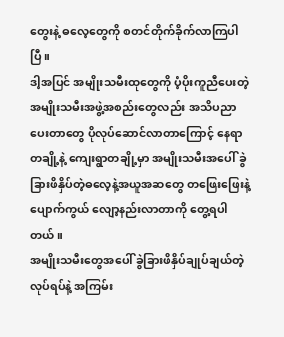တွေးနဲ့ ဓလေ့တွေကို စတင်တိုက်ခိုက်လာကြပါပြီ။
ဒါ့အပြင် အမျိုးသမီးထုတွေကို ပံ့ပိုးကူညီပေးတဲ့ အမျိုးသမီးအဖွဲ့အစည်းတွေလည်း အသိပညာပေးတာတွေ ပိုလုပ်ဆောင်လာတာကြောင့် နေရာတချို့နဲ့ ကျေးရွာတချို့မှာ အမျိုးသမီးအပေါ် ခွဲခြားဖိနှိပ်တဲ့ဓလေ့နဲ့အယူအဆတွေ တဖြေးဖြေးနဲ့ ပျောက်ကွယ် လျော့နည်းလာတာကို တွေ့ရပါတယ်။
အမျိုးသမီးတွေအပေါ် ခွဲခြားဖိနှိပ်ချုပ်ချယ်တဲ့လုပ်ရပ်နဲ့ အကြမ်း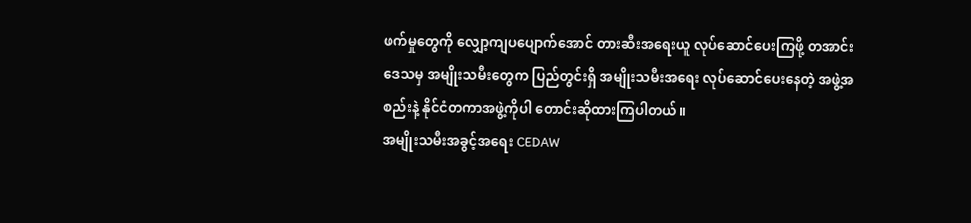ဖက်မှုတွေကို လျှော့ကျပပျောက်အောင် တားဆီးအရေးယူ လုပ်ဆောင်ပေးကြဖို့ တအာင်းဒေသမှ အမျိုးသမီးတွေက ပြည်တွင်းရှိ အမျိုးသမီးအရေး လုပ်ဆောင်ပေးနေတဲ့ အဖွဲ့အစည်းနဲ့ နိုင်ငံတကာအဖွဲ့ကိုပါ တောင်းဆိုထားကြပါတယ်။
အမျိုးသမီးအခွင့်အရေး CEDAW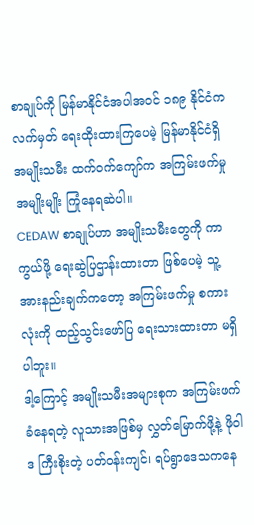စာချုပ်ကို မြန်မာနိုင်ငံအပါအဝင် ၁၈၉ နိုင်ငံက လက်မှတ် ရေးထိုးထားကြပေမဲ့ မြန်မာနိုင်ငံရှိ အမျိုးသမီး ထက်ဝက်ကျော်က အကြမ်းဖက်မှု အမျိုးမျိုး ကြုံနေရဆဲပါ။
CEDAW စာချုပ်ဟာ အမျိုးသမီးတွေကို ကာကွယ်ဖို့ ရေးဆွဲပြဌာန်းထားတာ ဖြစ်ပေမဲ့ သူ့အားနည်းချက်ကတော့ အကြမ်းဖက်မှု စကားလုံးကို ထည့်သွင်းဖော်ပြ ရေးသားထားတာ မရှိပါဘူး။
ဒါ့ကြောင့် အမျိုးသမီးအများစုက အကြမ်းဖက်ခံနေရတဲ့ လူသားအဖြစ်မှ လွှတ်မြောက်ဖို့နဲ့ ဖိုဝါဒ ကြီးစိုးတဲ့ ပတ်ဝန်းကျင်၊ ရပ်ရွာဒေသကနေ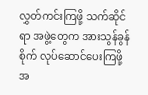လွှတ်ကင်းကြဖို့ သက်ဆိုင်ရာ အဖွဲ့တွေက အားသွန်ခွန်စိုက် လုပ်ဆောင်ပေးကြဖို့ အ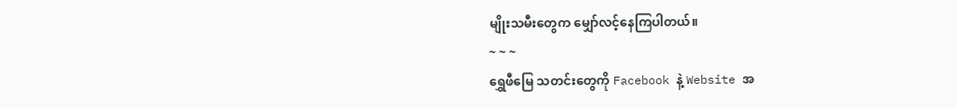မျိုးသမီးတွေက မျှော်လင့်နေကြပါတယ်။
~ ~ ~
ရွှေဖီမြေ သတင်းတွေကို Facebook နဲ့ Website အ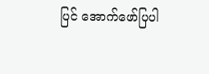ပြင် အောက်ဖော်ပြပါ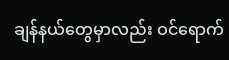ချန်နယ်တွေမှာလည်း ဝင်ရောက်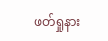ဖတ်ရှုနား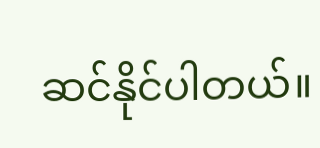ဆင်နိုင်ပါတယ်။